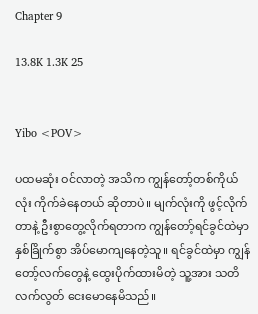Chapter 9

13.8K 1.3K 25


Yibo <POV>

ပထမဆုံး ဝင်လာတဲ့ အသိက ကျွန်တော့်တစ်ကိုယ်လုံး ကိုက်ခဲနေတယ် ဆိုတာပဲ။ မျက်လုံးကို ဖွင့်လိုက်တာနဲ့ ဦးစွာတွေ့လိုက်ရတာက ကျွန်တော့်ရင်ခွင်ထဲမှာ နှစ်ခြိုက်စွာ အိပ်မောကျနေတဲ့သူ။ ရင်ခွင်ထဲမှာ ကျွန်တော့်လက်တွေနဲ့ ထွေးပိုက်ထားမိတဲ့ သူ့အား သတိလက်လွတ်‌ ငေးမောနေမိသည်။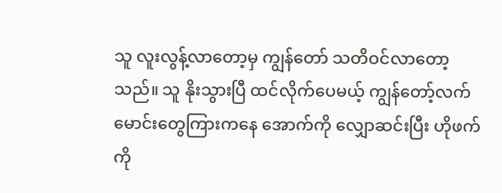သူ လူးလွန့်လာတော့မှ ကျွန်တော် သတိဝင်လာတော့သည်။ သူ နိုးသွားပြီ ထင်လိုက်ပေမယ့် ကျွန်တော့်လက်မောင်းတွေကြားကနေ အောက်ကို လျှောဆင်းပြီး ဟိုဖက်ကို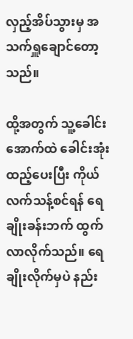လှည့်အိပ်သွားမှ အသက်ရှူချောင်တော့သည်။

ထို့အတွက် သူ့ခေါင်းအောက်ထဲ ခေါင်းအုံးထည့်ပေးပြီး ကိုယ်လက်သန့်စင်ရန် ရေချိုးခန်းဘက် ထွက်လာလိုက်သည်။ ရေချိုးလိုက်မှပဲ နည်း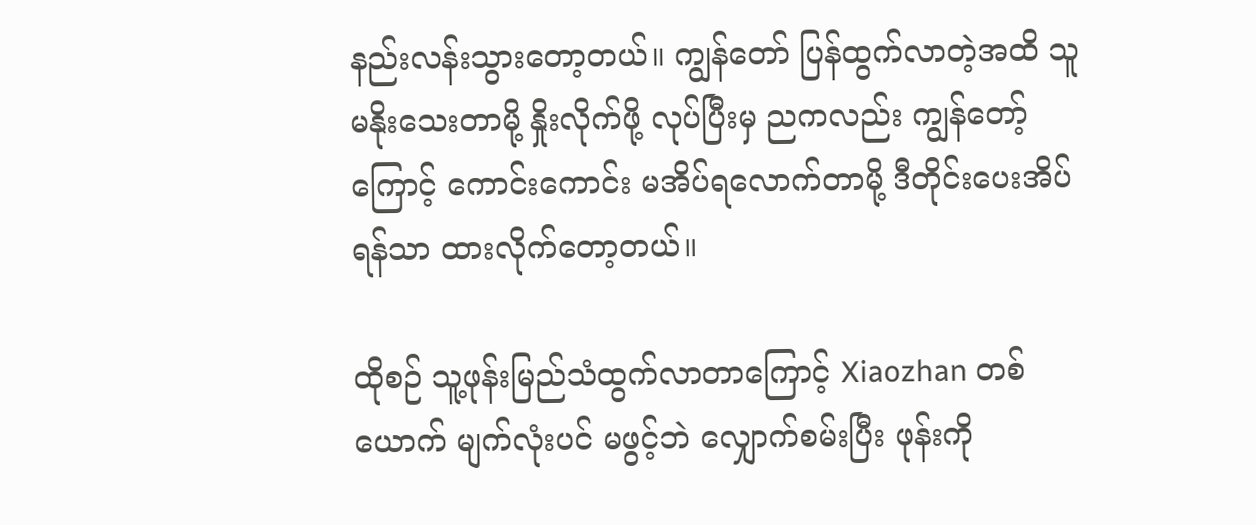နည်းလန်းသွားတော့တယ်။ ကျွန်တော် ပြန်ထွက်လာတဲ့အထိ သူ မနိုးသေးတာမို့ နှိုးလိုက်ဖို့ လုပ်ပြီးမှ ညကလည်း ကျွန်တော့်ကြောင့် ကောင်းကောင်း မအိပ်ရလောက်တာမို့ ဒီတိုင်းပေးအိပ်ရန်သာ ထားလိုက်‌တော့တယ်။

ထိုစဉ် သူ့ဖုန်းမြည်သံထွက်လာတာကြောင့် Xiaozhan တစ်ယောက် မျက်လုံးပင် မဖွင့်ဘဲ လျှောက်စမ်းပြီး ဖုန်းကို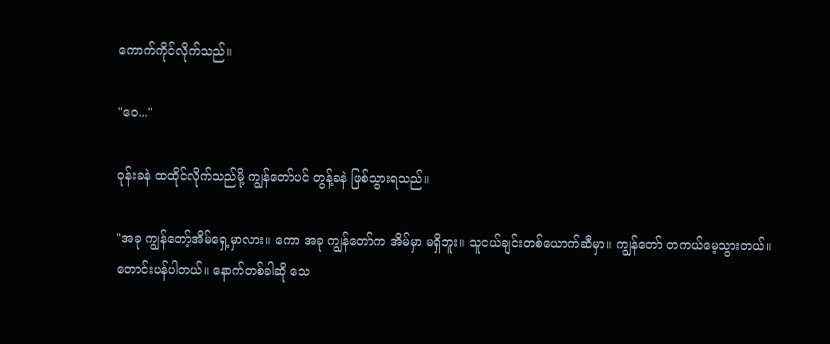ကောက်ကိုင်လိုက်သည်။

"ဝေ..."

ဝုန်းခနဲ ထထိုင်လိုက်သည်မို့ ကျွန်တော်ပင် တွန့်ခနဲ ဖြစ်သွားရသည်။

"အခု ကျွန်တော့်အိမ်ရှေ့မှာလား။ ကော အခု ကျွန်တော်က အိမ်မှာ မရှိဘူး။ သူငယ်ချင်းတစ်ယောက်ဆီမှာ။ ကျွန်တော် တကယ်မေ့သွားတယ်။ တောင်းပန်ပါတယ်။ နောက်တစ်ခါဆို သေ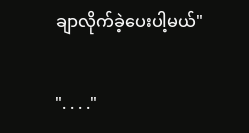ချာလိုက်ခဲ့ပေးပါ့မယ်"

". . . ."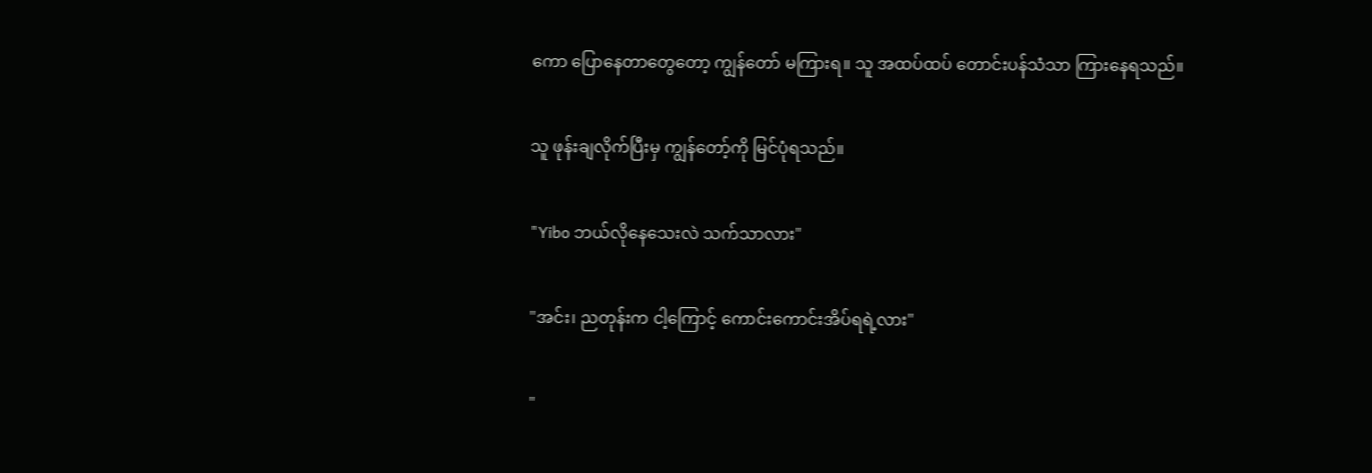ကော ပြောနေတာတွေတော့ ကျွန်တော် မကြားရ။ သူ အထပ်ထပ် တောင်းပန်သံသာ ကြားနေရသည်။

သူ ဖုန်းချလိုက်ပြီးမှ ကျွန်တော့်ကို မြင်ပုံရသည်။

"Yibo ဘယ်လိုနေသေးလဲ သက်သာလား"

"အင်း၊ ညတုန်းက ငါ့ကြောင့် ကောင်းကောင်းအိပ်ရရဲ့လား"

"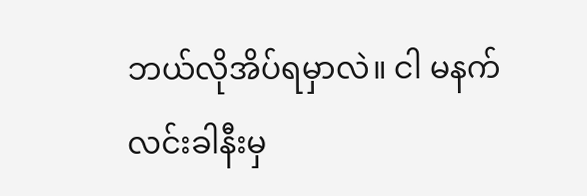ဘယ်လိုအိပ်ရမှာလဲ။ ငါ မနက်လင်းခါနီးမှ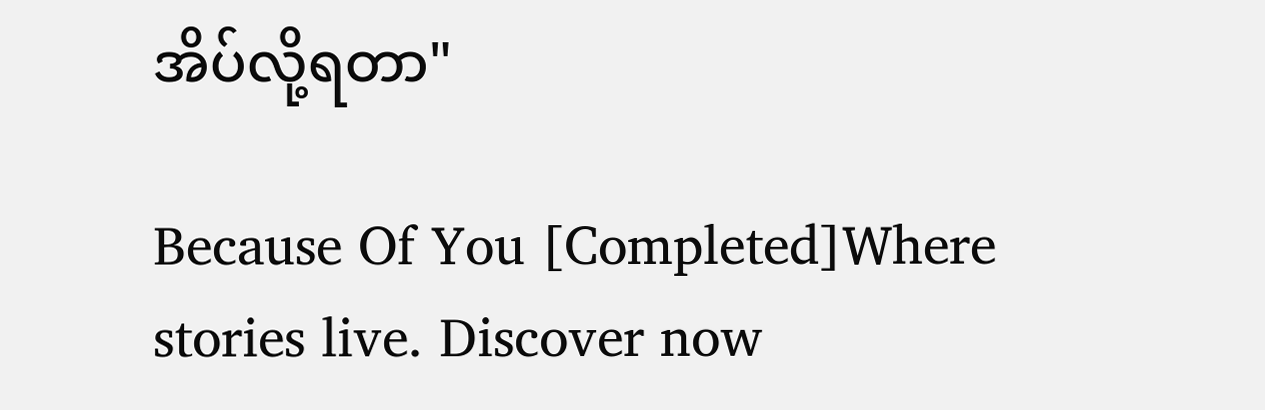အိပ်လို့ရတာ"

Because Of You [Completed]Where stories live. Discover now